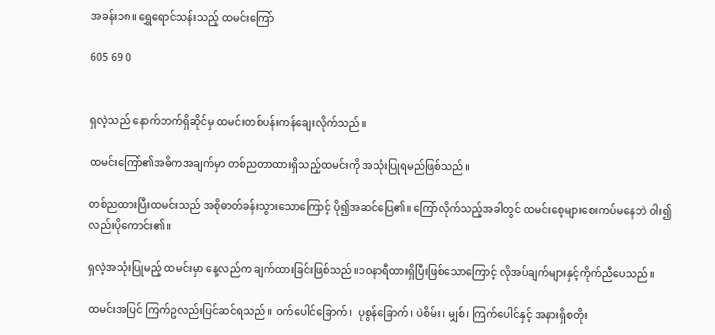အခန်း၁၈။ ရွှေရောင်သန်းသည့် ထမင်းကြော်

605 69 0


ရှလဲ့သည် နောက်ဘက်ရှိဆိုင်မှ ထမင်းတစ်ပန်းကန်ချေးလိုက်သည်။

ထမင်းကြော်၏အဓိကအချက်မှာ တစ်ညတာထားရှိသည့်ထမင်းကို အသုံးပြုရမည်ဖြစ်သည်။

တစ်ညထားပြီးထမင်းသည် အစိုဓာတ်ခန်း‌သွားသောကြောင့် ပို၍အဆင်ပြေ၏။ ကြော်လိုက်သည့်အခါတွင် ထမင်းစေ့များစေးကပ်မနေဘဲ ဝါး၍လည်းပိုကောင်း၏။

ရှလဲ့အသုံးပြုမည့် ထမင်းမှာ နေ့လည်က ချက်ထားခြင်းဖြစ်သည်။၁၀နာရီထားရှိပြီးဖြစ်သောကြောင့် လိုအပ်ချက်များနှင့်ကိုက်ညီပေသည်။

ထမင်းအပြင် ကြက်ဥလည်းပြင်ဆင်ရသည်။ ဝက်ပေါင်ခြောက်၊  ပုစွန်ခြောက်၊ ပဲစိမ်း၊ မျှစ်၊ ကြက်ပေါင်နှင့် အနားရှိစတိုး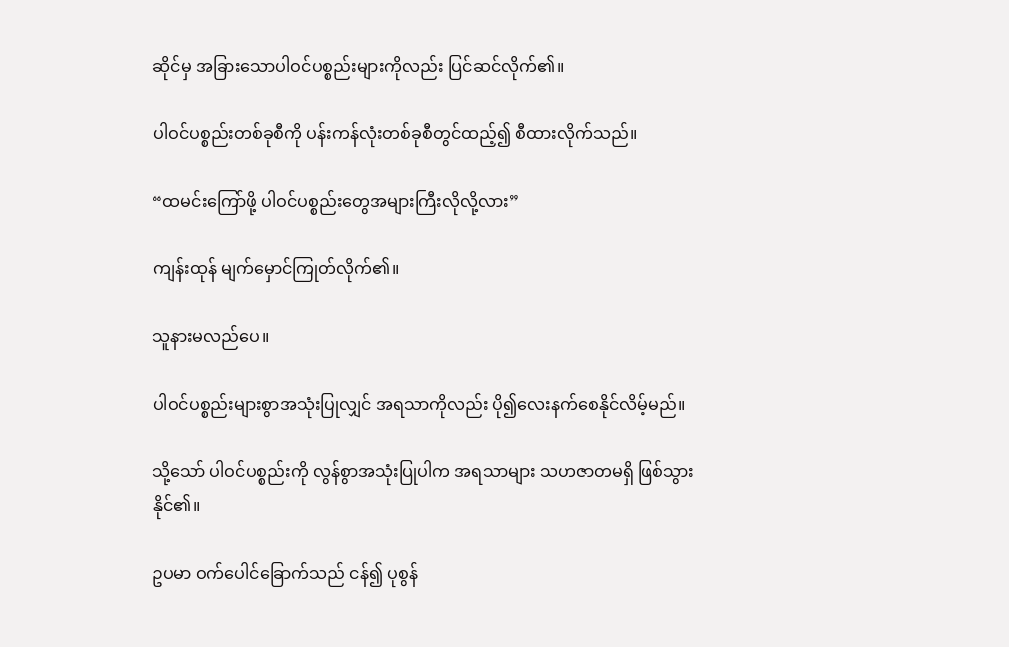ဆိုင်မှ အခြားသောပါဝင်ပစ္စည်းများကိုလည်း ပြင်ဆင်လိုက်၏။

ပါဝင်ပစ္စည်းတစ်ခုစီကို ပန်းကန်လုံးတစ်ခုစီတွင်ထည့်၍ စီထားလိုက်သည်။

“ထမင်းကြော်ဖို့ ပါဝင်ပစ္စည်းတွေအများကြီးလိုလို့လား”

ကျန်းထုန် မျက်မှောင်ကြုတ်လိုက်၏။

သူနားမလည်ပေ။

ပါဝင်ပစ္စည်းများစွာအသုံးပြုလျှင် အရသာကိုလည်း ပို၍လေးနက်စေနိုင်လိမ့်မည်။

သို့သော် ပါဝင်ပစ္စည်းကို လွန်စွာအသုံးပြုပါက အရသာများ သဟဇာတမရှိ ဖြစ်သွားနိုင်၏။

ဥပမာ ဝက်ပေါင်ခြောက်သည် ငန်၍ ပုစွန်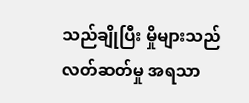သည်ချိုပြီး မှိုများသည် လတ်ဆတ်မှု အရသာ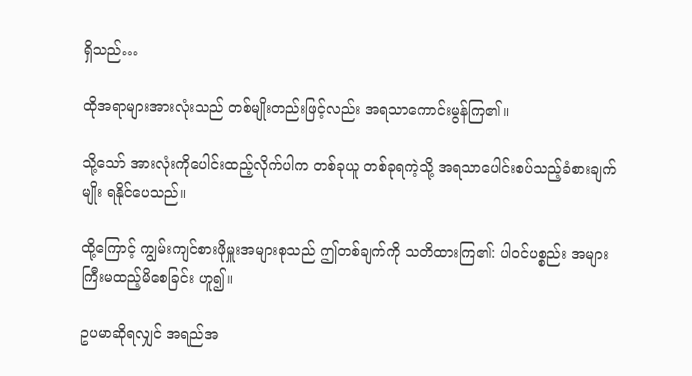ရှိသည်…

ထိုအရာများအားလုံးသည် တစ်မျိုးတည်းဖြင့်လည်း အရသာကောင်းမွန်ကြ၏။

သို့သော် အားလုံးကိုပေါင်းထည့်လိုက်ပါက တစ်ခုယူ တစ်ခုရကဲ့သို့ အရသာပေါင်းစပ်သည့်ခံစားချက်မျိုး ရနိုင်ပေသည်။

ထို့ကြောင့် ‌ကျွမ်းကျင်စားဖိုမှူးအများစုသည် ဤတစ်ချက်ကို သတိထားကြ၏: ပါဝင်ပစ္စည်း အများကြီးမထည့်မိစေခြင်း ဟူ၍။

ဥပမာဆိုရလျှင် အရည်အ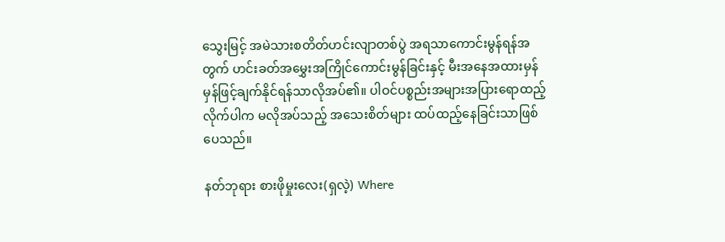သွေးမြင့် အမဲသားစတိတ်ဟင်းလျာတစ်ပွဲ အရသာကောင်းမွန်ရန်အတွက် ဟင်းခတ်အမွှေးအကြိုင်ကောင်းမွန်ခြင်းနှင့် မီးအနေအထားမှန်မှန်ဖြင့်ချက်နိုင်ရန်သာလိုအပ်၏။ ပါဝင်ပစ္စည်းအများအပြားရောထည့်လိုက်ပါက မလိုအပ်သည့် အသေးစိတ်များ ထပ်ထည့်နေခြင်းသာဖြစ်ပေသည်။

နတ်ဘုရား စားဖိုမှုးလေး(ရှလဲ့) Where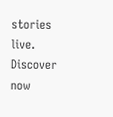stories live. Discover now